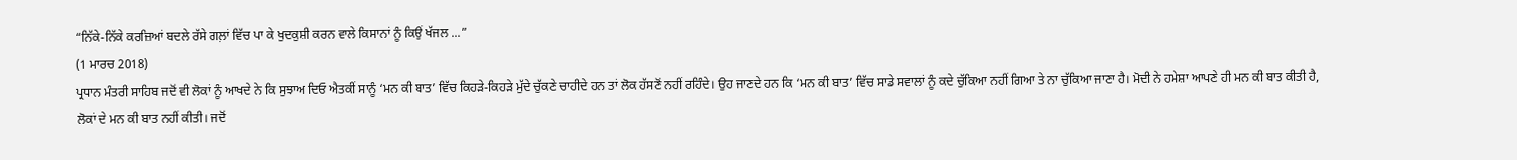“ਨਿੱਕੇ-ਨਿੱਕੇ ਕਰਜ਼ਿਆਂ ਬਦਲੇ ਰੱਸੇ ਗਲ਼ਾਂ ਵਿੱਚ ਪਾ ਕੇ ਖੁਦਕੁਸ਼ੀ ਕਰਨ ਵਾਲੇ ਕਿਸਾਨਾਂ ਨੂੰ ਕਿਉਂ ਖੱਜਲ ...”
(1 ਮਾਰਚ 2018)
ਪ੍ਰਧਾਨ ਮੰਤਰੀ ਸਾਹਿਬ ਜਦੋਂ ਵੀ ਲੋਕਾਂ ਨੂੰ ਆਖਦੇ ਨੇ ਕਿ ਸੁਝਾਅ ਦਿਓ ਐਤਕੀਂ ਸਾਨੂੰ ‘ਮਨ ਕੀ ਬਾਤ’ ਵਿੱਚ ਕਿਹੜੇ-ਕਿਹੜੇ ਮੁੱਦੇ ਚੁੱਕਣੇ ਚਾਹੀਦੇ ਹਨ ਤਾਂ ਲੋਕ ਹੱਸਣੋਂ ਨਹੀਂ ਰਹਿੰਦੇ। ਉਹ ਜਾਣਦੇ ਹਨ ਕਿ ‘ਮਨ ਕੀ ਬਾਤ’ ਵਿੱਚ ਸਾਡੇ ਸਵਾਲਾਂ ਨੂੰ ਕਦੇ ਚੁੱਕਿਆ ਨਹੀਂ ਗਿਆ ਤੇ ਨਾ ਚੁੱਕਿਆ ਜਾਣਾ ਹੈ। ਮੋਦੀ ਨੇ ਹਮੇਸ਼ਾ ਆਪਣੇ ਹੀ ਮਨ ਕੀ ਬਾਤ ਕੀਤੀ ਹੈ, ਲੋਕਾਂ ਦੇ ਮਨ ਕੀ ਬਾਤ ਨਹੀਂ ਕੀਤੀ। ਜਦੋਂ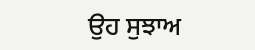ਉਹ ਸੁਝਾਅ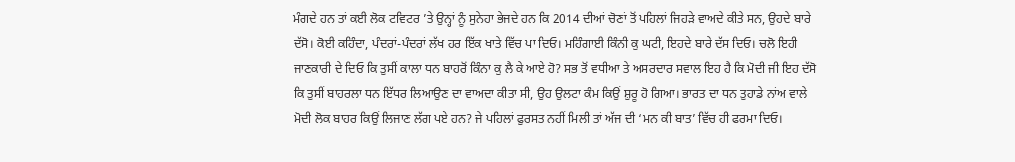ਮੰਗਦੇ ਹਨ ਤਾਂ ਕਈ ਲੋਕ ਟਵਿਟਰ ’ਤੇ ਉਨ੍ਹਾਂ ਨੂੰ ਸੁਨੇਹਾ ਭੇਜਦੇ ਹਨ ਕਿ 2014 ਦੀਆਂ ਚੋਣਾਂ ਤੋਂ ਪਹਿਲਾਂ ਜਿਹੜੇ ਵਾਅਦੇ ਕੀਤੇ ਸਨ, ਉਹਦੇ ਬਾਰੇ ਦੱਸੋ। ਕੋਈ ਕਹਿੰਦਾ, ਪੰਦਰਾਂ-ਪੰਦਰਾਂ ਲੱਖ ਹਰ ਇੱਕ ਖਾਤੇ ਵਿੱਚ ਪਾ ਦਿਓ। ਮਹਿੰਗਾਈ ਕਿੰਨੀ ਕੁ ਘਟੀ, ਇਹਦੇ ਬਾਰੇ ਦੱਸ ਦਿਓ। ਚਲੋ ਇਹੀ ਜਾਣਕਾਰੀ ਦੇ ਦਿਓ ਕਿ ਤੁਸੀਂ ਕਾਲਾ ਧਨ ਬਾਹਰੋਂ ਕਿੰਨਾ ਕੁ ਲੈ ਕੇ ਆਏ ਹੋ? ਸਭ ਤੋਂ ਵਧੀਆ ਤੇ ਅਸਰਦਾਰ ਸਵਾਲ ਇਹ ਹੈ ਕਿ ਮੋਦੀ ਜੀ ਇਹ ਦੱਸੋ ਕਿ ਤੁਸੀਂ ਬਾਹਰਲਾ ਧਨ ਇੱਧਰ ਲਿਆਉਣ ਦਾ ਵਾਅਦਾ ਕੀਤਾ ਸੀ, ਉਹ ਉਲਟਾ ਕੰਮ ਕਿਉਂ ਸ਼ੁਰੂ ਹੋ ਗਿਆ। ਭਾਰਤ ਦਾ ਧਨ ਤੁਹਾਡੇ ਨਾਂਅ ਵਾਲੇ ਮੋਦੀ ਲੋਕ ਬਾਹਰ ਕਿਉਂ ਲਿਜਾਣ ਲੱਗ ਪਏ ਹਨ? ਜੇ ਪਹਿਲਾਂ ਫੁਰਸਤ ਨਹੀਂ ਮਿਲੀ ਤਾਂ ਅੱਜ ਦੀ ‘ਮਨ ਕੀ ਬਾਤ’ ਵਿੱਚ ਹੀ ਫਰਮਾ ਦਿਓ।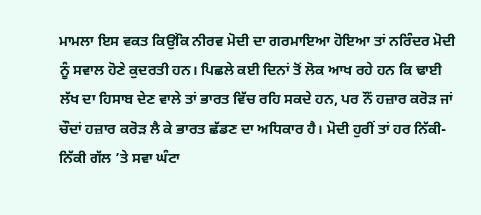ਮਾਮਲਾ ਇਸ ਵਕਤ ਕਿਉਂਕਿ ਨੀਰਵ ਮੋਦੀ ਦਾ ਗਰਮਾਇਆ ਹੋਇਆ ਤਾਂ ਨਰਿੰਦਰ ਮੋਦੀ ਨੂੰ ਸਵਾਲ ਹੋਣੇ ਕੁਦਰਤੀ ਹਨ। ਪਿਛਲੇ ਕਈ ਦਿਨਾਂ ਤੋਂ ਲੋਕ ਆਖ ਰਹੇ ਹਨ ਕਿ ਢਾਈ ਲੱਖ ਦਾ ਹਿਸਾਬ ਦੇਣ ਵਾਲੇ ਤਾਂ ਭਾਰਤ ਵਿੱਚ ਰਹਿ ਸਕਦੇ ਹਨ, ਪਰ ਨੌਂ ਹਜ਼ਾਰ ਕਰੋੜ ਜਾਂ ਚੌਦਾਂ ਹਜ਼ਾਰ ਕਰੋੜ ਲੈ ਕੇ ਭਾਰਤ ਛੱਡਣ ਦਾ ਅਧਿਕਾਰ ਹੈ। ਮੋਦੀ ਹੁਰੀਂ ਤਾਂ ਹਰ ਨਿੱਕੀ-ਨਿੱਕੀ ਗੱਲ ’ਤੇ ਸਵਾ ਘੰਟਾ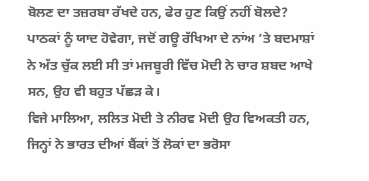ਬੋਲਣ ਦਾ ਤਜ਼ਰਬਾ ਰੱਖਦੇ ਹਨ, ਫੇਰ ਹੁਣ ਕਿਉਂ ਨਹੀਂ ਬੋਲਦੇ? ਪਾਠਕਾਂ ਨੂੰ ਯਾਦ ਹੋਵੇਗਾ, ਜਦੋਂ ਗਊ ਰੱਖਿਆ ਦੇ ਨਾਂਅ ’ਤੇ ਬਦਮਾਸ਼ਾਂ ਨੇ ਅੱਤ ਚੁੱਕ ਲਈ ਸੀ ਤਾਂ ਮਜਬੂਰੀ ਵਿੱਚ ਮੋਦੀ ਨੇ ਚਾਰ ਸ਼ਬਦ ਆਖੇ ਸਨ, ਉਹ ਵੀ ਬਹੁਤ ਪੱਛੜ ਕੇ।
ਵਿਜੇ ਮਾਲਿਆ, ਲਲਿਤ ਮੋਦੀ ਤੇ ਨੀਰਵ ਮੋਦੀ ਉਹ ਵਿਅਕਤੀ ਹਨ, ਜਿਨ੍ਹਾਂ ਨੇ ਭਾਰਤ ਦੀਆਂ ਬੈਂਕਾਂ ਤੋਂ ਲੋਕਾਂ ਦਾ ਭਰੋਸਾ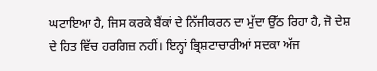ਘਟਾਇਆ ਹੈ, ਜਿਸ ਕਰਕੇ ਬੈਂਕਾਂ ਦੇ ਨਿੱਜੀਕਰਨ ਦਾ ਮੁੱਦਾ ਉੱਠ ਰਿਹਾ ਹੈ, ਜੋ ਦੇਸ਼ ਦੇ ਹਿਤ ਵਿੱਚ ਹਰਗਿਜ਼ ਨਹੀਂ। ਇਨ੍ਹਾਂ ਭ੍ਰਿਸ਼ਟਾਚਾਰੀਆਂ ਸਦਕਾ ਅੱਜ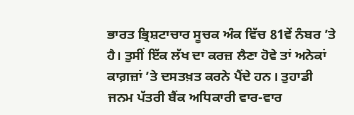ਭਾਰਤ ਭ੍ਰਿਸ਼ਟਾਚਾਰ ਸੂਚਕ ਅੰਕ ਵਿੱਚ 81ਵੇਂ ਨੰਬਰ ’ਤੇ ਹੈ। ਤੁਸੀਂ ਇੱਕ ਲੱਖ ਦਾ ਕਰਜ਼ ਲੈਣਾ ਹੋਵੇ ਤਾਂ ਅਨੇਕਾਂ ਕਾਗ਼ਜ਼ਾਂ ’ਤੇ ਦਸਤਖ਼ਤ ਕਰਨੇ ਪੈਂਦੇ ਹਨ। ਤੁਹਾਡੀ ਜਨਮ ਪੱਤਰੀ ਬੈਂਕ ਅਧਿਕਾਰੀ ਵਾਰ-ਵਾਰ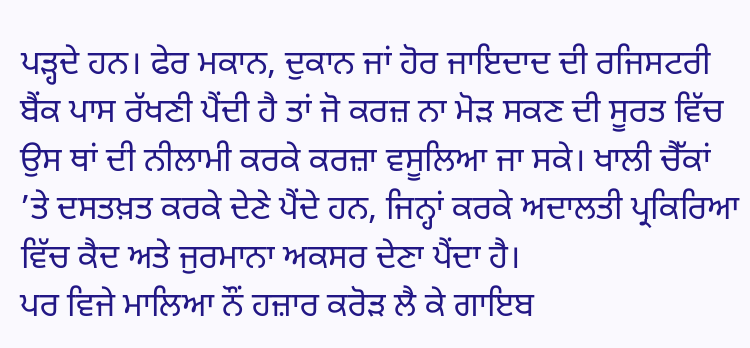ਪੜ੍ਹਦੇ ਹਨ। ਫੇਰ ਮਕਾਨ, ਦੁਕਾਨ ਜਾਂ ਹੋਰ ਜਾਇਦਾਦ ਦੀ ਰਜਿਸਟਰੀ ਬੈਂਕ ਪਾਸ ਰੱਖਣੀ ਪੈਂਦੀ ਹੈ ਤਾਂ ਜੋ ਕਰਜ਼ ਨਾ ਮੋੜ ਸਕਣ ਦੀ ਸੂਰਤ ਵਿੱਚ ਉਸ ਥਾਂ ਦੀ ਨੀਲਾਮੀ ਕਰਕੇ ਕਰਜ਼ਾ ਵਸੂਲਿਆ ਜਾ ਸਕੇ। ਖਾਲੀ ਚੈੱਕਾਂ ’ਤੇ ਦਸਤਖ਼ਤ ਕਰਕੇ ਦੇਣੇ ਪੈਂਦੇ ਹਨ, ਜਿਨ੍ਹਾਂ ਕਰਕੇ ਅਦਾਲਤੀ ਪ੍ਰਕਿਰਿਆ ਵਿੱਚ ਕੈਦ ਅਤੇ ਜੁਰਮਾਨਾ ਅਕਸਰ ਦੇਣਾ ਪੈਂਦਾ ਹੈ।
ਪਰ ਵਿਜੇ ਮਾਲਿਆ ਨੌਂ ਹਜ਼ਾਰ ਕਰੋੜ ਲੈ ਕੇ ਗਾਇਬ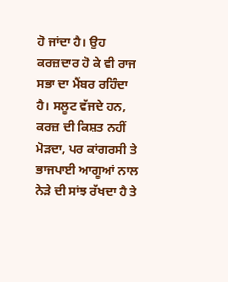ਹੋ ਜਾਂਦਾ ਹੈ। ਉਹ ਕਰਜ਼ਦਾਰ ਹੋ ਕੇ ਵੀ ਰਾਜ ਸਭਾ ਦਾ ਮੈਂਬਰ ਰਹਿੰਦਾ ਹੈ। ਸਲੂਟ ਵੱਜਦੇ ਹਨ, ਕਰਜ਼ ਦੀ ਕਿਸ਼ਤ ਨਹੀਂ ਮੋੜਦਾ, ਪਰ ਕਾਂਗਰਸੀ ਤੇ ਭਾਜਪਾਈ ਆਗੂਆਂ ਨਾਲ ਨੇੜੇ ਦੀ ਸਾਂਝ ਰੱਖਦਾ ਹੈ ਤੇ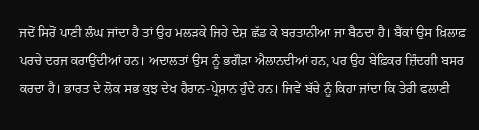ਜਦੋਂ ਸਿਰੋਂ ਪਾਣੀ ਲੰਘ ਜਾਂਦਾ ਹੈ ਤਾਂ ਉਹ ਮਲੜਕੇ ਜਿਹੇ ਦੇਸ਼ ਛੱਡ ਕੇ ਬਰਤਾਨੀਆ ਜਾ ਬੈਠਦਾ ਹੈ। ਬੈਂਕਾਂ ਉਸ ਖ਼ਿਲਾਫ਼ ਪਰਚੇ ਦਰਜ ਕਰਾਉਂਦੀਆਂ ਹਨ। ਅਦਾਲਤਾਂ ਉਸ ਨੂੰ ਭਗੌੜਾ ਐਲਾਨਦੀਆਂ ਹਨ, ਪਰ ਉਹ ਬੇਫ਼ਿਕਰ ਜ਼ਿੰਦਗੀ ਬਸਰ ਕਰਦਾ ਹੈ। ਭਾਰਤ ਦੇ ਲੋਕ ਸਭ ਕੁਝ ਦੇਖ ਹੈਰਾਨ-ਪ੍ਰੇਸ਼ਾਨ ਹੁੰਦੇ ਹਨ। ਜਿਵੇਂ ਬੱਚੇ ਨੂੰ ਕਿਹਾ ਜਾਂਦਾ ਕਿ ਤੇਰੀ ਫਲਾਣੀ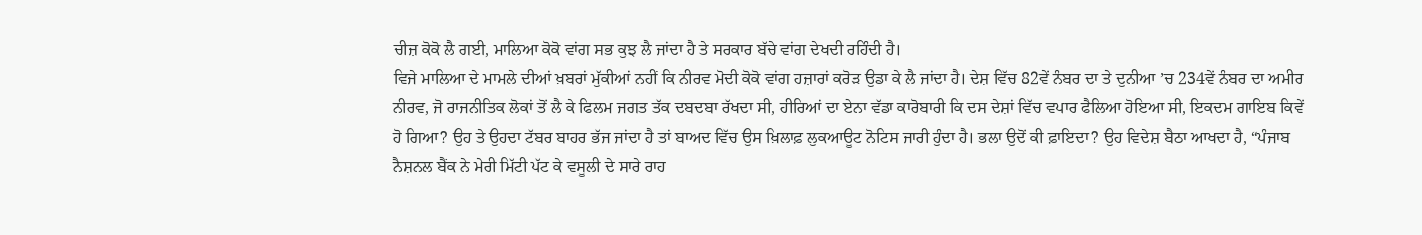ਚੀਜ਼ ਕੋਕੋ ਲੈ ਗਈ, ਮਾਲਿਆ ਕੋਕੋ ਵਾਂਗ ਸਭ ਕੁਝ ਲੈ ਜਾਂਦਾ ਹੈ ਤੇ ਸਰਕਾਰ ਬੱਚੇ ਵਾਂਗ ਦੇਖਦੀ ਰਹਿੰਦੀ ਹੈ।
ਵਿਜੇ ਮਾਲਿਆ ਦੇ ਮਾਮਲੇ ਦੀਆਂ ਖ਼ਬਰਾਂ ਮੁੱਕੀਆਂ ਨਹੀਂ ਕਿ ਨੀਰਵ ਮੋਦੀ ਕੋਕੋ ਵਾਂਗ ਹਜ਼ਾਰਾਂ ਕਰੋੜ ਉਡਾ ਕੇ ਲੈ ਜਾਂਦਾ ਹੈ। ਦੇਸ਼ ਵਿੱਚ 82ਵੇਂ ਨੰਬਰ ਦਾ ਤੇ ਦੁਨੀਆ ’ਚ 234ਵੇਂ ਨੰਬਰ ਦਾ ਅਮੀਰ ਨੀਰਵ, ਜੋ ਰਾਜਨੀਤਿਕ ਲੋਕਾਂ ਤੋਂ ਲੈ ਕੇ ਫਿਲਮ ਜਗਤ ਤੱਕ ਦਬਦਬਾ ਰੱਖਦਾ ਸੀ, ਹੀਰਿਆਂ ਦਾ ਏਨਾ ਵੱਡਾ ਕਾਰੋਬਾਰੀ ਕਿ ਦਸ ਦੇਸ਼ਾਂ ਵਿੱਚ ਵਪਾਰ ਫੈਲਿਆ ਹੋਇਆ ਸੀ, ਇਕਦਮ ਗਾਇਬ ਕਿਵੇਂ ਹੋ ਗਿਆ? ਉਹ ਤੇ ਉਹਦਾ ਟੱਬਰ ਬਾਹਰ ਭੱਜ ਜਾਂਦਾ ਹੈ ਤਾਂ ਬਾਅਦ ਵਿੱਚ ਉਸ ਖ਼ਿਲਾਫ਼ ਲੁਕਆਊਟ ਨੋਟਿਸ ਜਾਰੀ ਹੁੰਦਾ ਹੈ। ਭਲਾ ਉਦੋਂ ਕੀ ਫ਼ਾਇਦਾ? ਉਹ ਵਿਦੇਸ਼ ਬੈਠਾ ਆਖਦਾ ਹੈ, “ਪੰਜਾਬ ਨੈਸ਼ਨਲ ਬੈਂਕ ਨੇ ਮੇਰੀ ਮਿੱਟੀ ਪੱਟ ਕੇ ਵਸੂਲੀ ਦੇ ਸਾਰੇ ਰਾਹ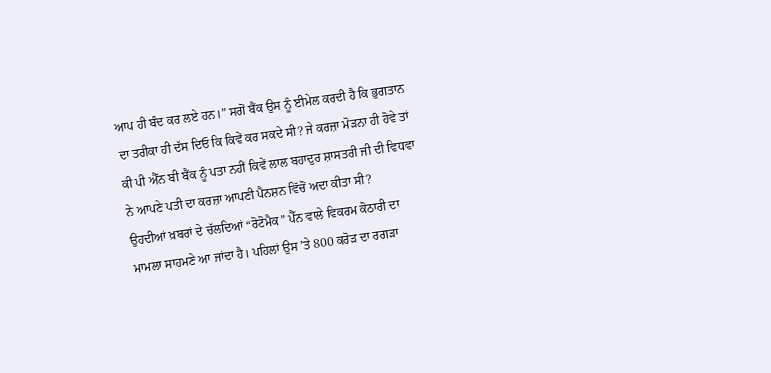ਆਪ ਹੀ ਬੰਦ ਕਰ ਲਏ ਹਨ।” ਸਗੋਂ ਬੈਂਕ ਉਸ ਨੂੰ ਈਮੇਲ ਕਰਦੀ ਹੈ ਕਿ ਭੁਗਤਾਨ ਦਾ ਤਰੀਕਾ ਹੀ ਦੱਸ ਦਿਓ ਕਿ ਕਿਵੇਂ ਕਰ ਸਕਦੇ ਸੀ? ਜੇ ਕਰਜ਼ਾ ਮੋੜਨਾ ਹੀ ਹੋਵੇ ਤਾਂ ਕੀ ਪੀ ਐੱਨ ਬੀ ਬੈਂਕ ਨੂੰ ਪਤਾ ਨਹੀਂ ਕਿਵੇਂ ਲਾਲ ਬਹਾਦੁਰ ਸ਼ਾਸਤਰੀ ਜੀ ਦੀ ਵਿਧਵਾ ਨੇ ਆਪਣੇ ਪਤੀ ਦਾ ਕਰਜ਼ਾ ਆਪਣੀ ਪੈਨਸ਼ਨ ਵਿੱਚੋਂ ਅਦਾ ਕੀਤਾ ਸੀ?
ਉਹਦੀਆਂ ਖ਼ਬਰਾਂ ਦੇ ਚੱਲਦਿਆਂ “ਰੋਟੋਮੈਕ” ਪੈੱਨ ਵਾਲੇ ਵਿਕਰਮ ਕੋਠਾਰੀ ਦਾ ਮਾਮਲਾ ਸਾਹਮਣੇ ਆ ਜਾਂਦਾ ਹੈ। ਪਹਿਲਾਂ ਉਸ ’ਤੇ 800 ਕਰੋੜ ਦਾ ਰਗੜਾ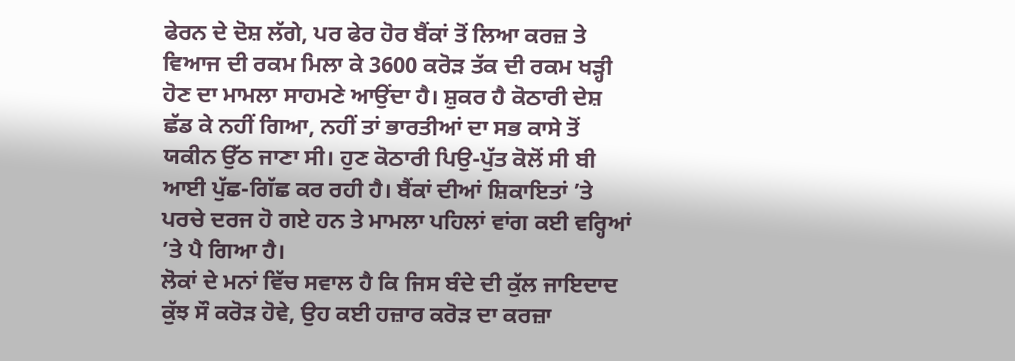ਫੇਰਨ ਦੇ ਦੋਸ਼ ਲੱਗੇ, ਪਰ ਫੇਰ ਹੋਰ ਬੈਂਕਾਂ ਤੋਂ ਲਿਆ ਕਰਜ਼ ਤੇ ਵਿਆਜ ਦੀ ਰਕਮ ਮਿਲਾ ਕੇ 3600 ਕਰੋੜ ਤੱਕ ਦੀ ਰਕਮ ਖੜ੍ਹੀ ਹੋਣ ਦਾ ਮਾਮਲਾ ਸਾਹਮਣੇ ਆਉਂਦਾ ਹੈ। ਸ਼ੁਕਰ ਹੈ ਕੋਠਾਰੀ ਦੇਸ਼ ਛੱਡ ਕੇ ਨਹੀਂ ਗਿਆ, ਨਹੀਂ ਤਾਂ ਭਾਰਤੀਆਂ ਦਾ ਸਭ ਕਾਸੇ ਤੋਂ ਯਕੀਨ ਉੱਠ ਜਾਣਾ ਸੀ। ਹੁਣ ਕੋਠਾਰੀ ਪਿਉ-ਪੁੱਤ ਕੋਲੋਂ ਸੀ ਬੀ ਆਈ ਪੁੱਛ-ਗਿੱਛ ਕਰ ਰਹੀ ਹੈ। ਬੈਂਕਾਂ ਦੀਆਂ ਸ਼ਿਕਾਇਤਾਂ ’ਤੇ ਪਰਚੇ ਦਰਜ ਹੋ ਗਏ ਹਨ ਤੇ ਮਾਮਲਾ ਪਹਿਲਾਂ ਵਾਂਗ ਕਈ ਵਰ੍ਹਿਆਂ ’ਤੇ ਪੈ ਗਿਆ ਹੈ।
ਲੋਕਾਂ ਦੇ ਮਨਾਂ ਵਿੱਚ ਸਵਾਲ ਹੈ ਕਿ ਜਿਸ ਬੰਦੇ ਦੀ ਕੁੱਲ ਜਾਇਦਾਦ ਕੁੱਝ ਸੌ ਕਰੋੜ ਹੋਵੇ, ਉਹ ਕਈ ਹਜ਼ਾਰ ਕਰੋੜ ਦਾ ਕਰਜ਼ਾ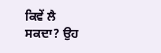ਕਿਵੇਂ ਲੈ ਸਕਦਾ? ਉਹ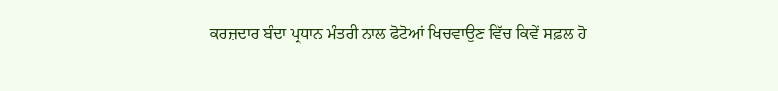ਕਰਜ਼ਦਾਰ ਬੰਦਾ ਪ੍ਰਧਾਨ ਮੰਤਰੀ ਨਾਲ ਫੋਟੋਆਂ ਖਿਚਵਾਉਣ ਵਿੱਚ ਕਿਵੇਂ ਸਫ਼ਲ ਹੋ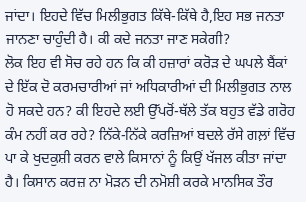ਜਾਂਦਾ। ਇਹਦੇ ਵਿੱਚ ਮਿਲੀਭੁਗਤ ਕਿੱਥੇ-ਕਿੱਥੇ ਹੈ,ਇਹ ਸਭ ਜਨਤਾ ਜਾਨਣਾ ਚਾਹੁੰਦੀ ਹੈ। ਕੀ ਕਦੇ ਜਨਤਾ ਜਾਣ ਸਕੇਗੀ?
ਲੋਕ ਇਹ ਵੀ ਸੋਚ ਰਹੇ ਹਨ ਕਿ ਕੀ ਹਜ਼ਾਰਾਂ ਕਰੋੜ ਦੇ ਘਪਲੇ ਬੈਂਕਾਂ ਦੇ ਇੱਕ ਦੋ ਕਰਮਚਾਰੀਆਂ ਜਾਂ ਅਧਿਕਾਰੀਆਂ ਦੀ ਮਿਲੀਭੁਗਤ ਨਾਲ ਹੋ ਸਕਦੇ ਹਨ? ਕੀ ਇਹਦੇ ਲਈ ਉੱਪਰੋਂ-ਥੱਲੇ ਤੱਕ ਬਹੁਤ ਵੱਡੇ ਗਰੋਹ ਕੰਮ ਨਹੀਂ ਕਰ ਰਹੇ? ਨਿੱਕੇ-ਨਿੱਕੇ ਕਰਜ਼ਿਆਂ ਬਦਲੇ ਰੱਸੇ ਗਲ਼ਾਂ ਵਿੱਚ ਪਾ ਕੇ ਖੁਦਕੁਸ਼ੀ ਕਰਨ ਵਾਲੇ ਕਿਸਾਨਾਂ ਨੂੰ ਕਿਉਂ ਖੱਜਲ ਕੀਤਾ ਜਾਂਦਾ ਹੈ। ਕਿਸਾਨ ਕਰਜ਼ ਨਾ ਮੋੜਨ ਦੀ ਨਮੋਸ਼ੀ ਕਰਕੇ ਮਾਨਸਿਕ ਤੌਰ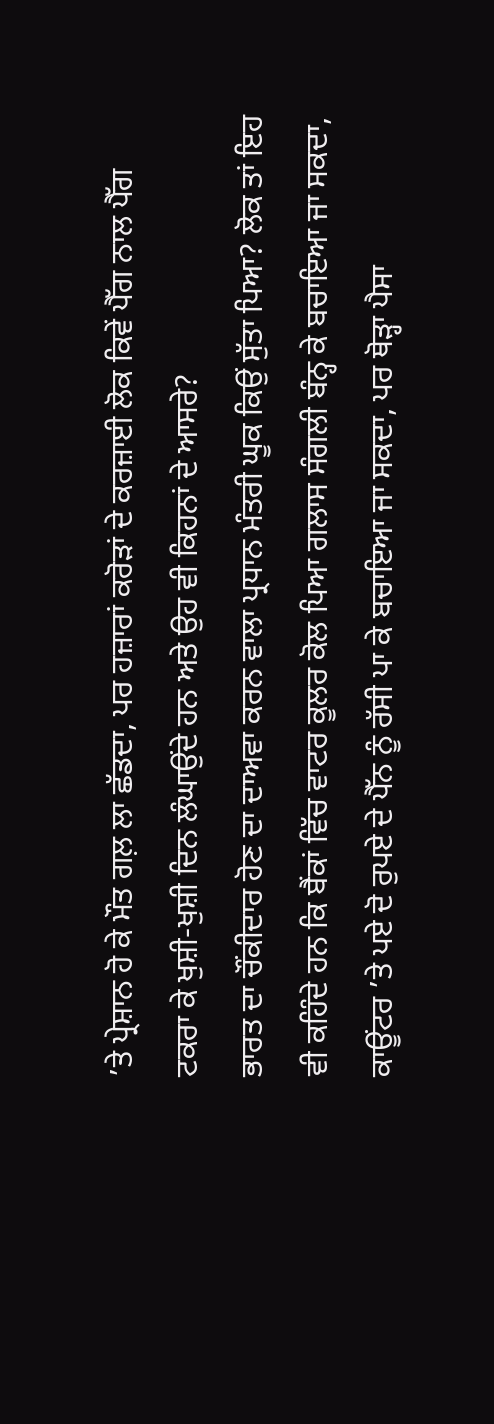’ਤੇ ਪ੍ਰੇਸ਼ਾਨ ਹੋ ਕੇ ਮੌਤ ਗਲ਼ ਲਾ ਛੱਡਦਾ, ਪਰ ਹਜ਼ਾਰਾਂ ਕਰੋੜਾਂ ਦੇ ਕਰਜ਼ਾਈ ਲੋਕ ਕਿਵੇਂ ਪੈੱਗ ਨਾਲ ਪੈੱਗ ਟਕਰਾ ਕੇ ਖੁਸ਼ੀ-ਖੁਸ਼ੀ ਦਿਨ ਲੰਘਾਉਂਦੇ ਹਨ ਅਤੇ ਉਹ ਵੀ ਕਿਹਨਾਂ ਦੇ ਆਸਰੇ?
ਭਾਰਤ ਦਾ ਚੌਂਕੀਦਾਰ ਹੋਣ ਦਾ ਦਾਅਵਾ ਕਰਨ ਵਾਲਾ ਪ੍ਰਧਾਨ ਮੰਤਰੀ ਘੂਕ ਕਿਉਂ ਸੁੱਤਾ ਪਿਆ? ਲੋਕ ਤਾਂ ਇਹ ਵੀ ਕਹਿੰਦੇ ਹਨ ਕਿ ਬੈਂਕਾਂ ਵਿੱਚ ਵਾਟਰ ਕੂਲਰ ਕੋਲ ਪਿਆ ਗਲਾਸ ਸੰਗਲੀ ਬੰਨ੍ਹ ਕੇ ਬਚਾਇਆ ਜਾ ਸਕਦਾ, ਕਾਊਂਟਰ ’ਤੇ ਪਏ ਦੋ ਰੁਪਏ ਦੇ ਪੈੱਨ ਨੂੰ ਰੱਸੀ ਪਾ ਕੇ ਬਚਾਇਆ ਜਾ ਸਕਦਾ, ਪਰ ਥੋੜ੍ਹਾ ਪੈਸਾ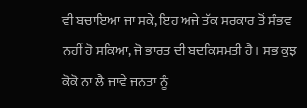ਵੀ ਬਚਾਇਆ ਜਾ ਸਕੇ, ਇਹ ਅਜੇ ਤੱਕ ਸਰਕਾਰ ਤੋਂ ਸੰਭਵ ਨਹੀਂ ਹੋ ਸਕਿਆ, ਜੋ ਭਾਰਤ ਦੀ ਬਦਕਿਸਮਤੀ ਹੈ। ਸਭ ਕੁਝ ਕੋਕੋ ਨਾ ਲੈ ਜਾਵੇ ਜਨਤਾ ਨੂੰ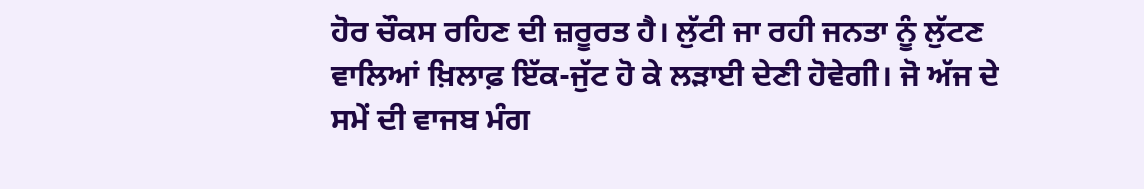ਹੋਰ ਚੌਕਸ ਰਹਿਣ ਦੀ ਜ਼ਰੂਰਤ ਹੈ। ਲੁੱਟੀ ਜਾ ਰਹੀ ਜਨਤਾ ਨੂੰ ਲੁੱਟਣ ਵਾਲਿਆਂ ਖ਼ਿਲਾਫ਼ ਇੱਕ-ਜੁੱਟ ਹੋ ਕੇ ਲੜਾਈ ਦੇਣੀ ਹੋਵੇਗੀ। ਜੋ ਅੱਜ ਦੇ ਸਮੇਂ ਦੀ ਵਾਜਬ ਮੰਗ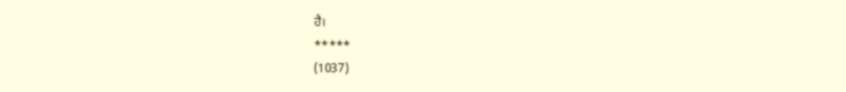ਹੈ।
*****
(1037)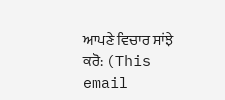ਆਪਣੇ ਵਿਚਾਰ ਸਾਂਝੇ ਕਰੋ: (This email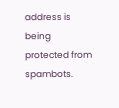address is being protected from spambots.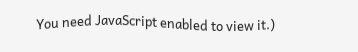You need JavaScript enabled to view it.)